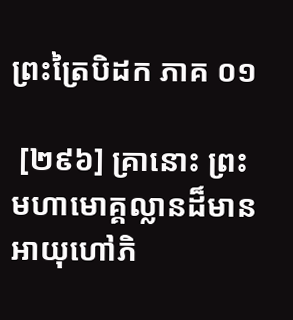ព្រះត្រៃបិដក ភាគ ០១

 [២៩៦] គ្រានោះ ព្រះមហាមោគ្គល្លានដ៏មានអាយុហៅភិ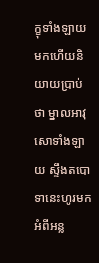ក្ខុទាំងឡាយមកហើយនិយាយប្រាប់ថា ម្នាលអាវុសោទាំងឡាយ ស្ទឹងតបោទានេះហូរមកអំពីអន្ល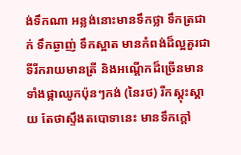ង់ទឹកណា អន្លង់នោះមានទឹកថ្លា ទឹកត្រជាក់ ទឹកឆ្ងាញ់ ទឹកស្អាត មានកំពង់ដ៏ល្អគួរជាទីរីករាយមានត្រី និងអណ្តើកដ៏ច្រើនមានទាំងផ្កាឈូកប៉ុនៗកង់ (នៃរថ) រីកស្គុះស្គាយ តែថាស្ទឹងតបោទានេះ មានទឹកក្តៅ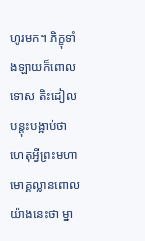ហូរមក។ ភិក្ខុទាំងឡាយក៏ពោលទោស តិះដៀល បន្តុះបង្អាប់ថា ហេតុអ្វីព្រះមហាមោគ្គល្លានពោលយ៉ាងនេះថា ម្នា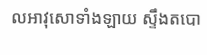លអាវុសោទាំងឡាយ ស្ទឹងតបោ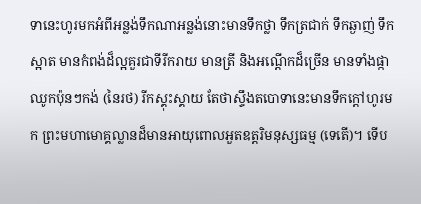ទានេះហូរមកអំពីអន្លង់ទឹកណាអន្លង់នោះមានទឹកថ្លា ទឹកត្រជាក់ ទឹកឆ្ងាញ់ ទឹកស្អាត មានកំពង់ដ៏ល្អគួរជាទីរីករាយ មានត្រី និងអណ្តើកដ៏ច្រើន មានទាំងផ្កាឈូកប៉ុនៗកង់ (នៃរថ) រីកស្គុះស្គាយ តែថាស្ទឹងតបោទានេះមានទឹកក្តៅហូរមក ព្រះមហាមោគ្គល្លានដ៏មានអាយុពោលអួតឧត្តរិមនុស្សធម្ម (ទេតើ)។ ទើប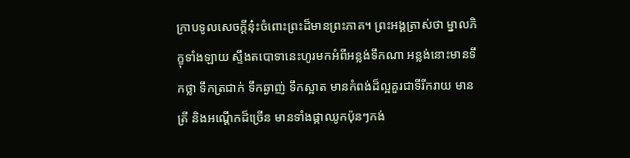ក្រាបទូលសេចក្តីនុ៎ះចំពោះព្រះដ៏មានព្រះភាគ។ ព្រះអង្គត្រាស់ថា ម្នាលភិក្ខុទាំងឡាយ ស្ទឹងតបោទានេះហូរមកអំពីអន្លង់ទឹកណា អន្លង់នោះមានទឹកថ្លា ទឹកត្រជាក់ ទឹកឆ្ងាញ់ ទឹកស្អាត មានកំពង់ដ៏ល្អគួរជាទីរីករាយ មានត្រី និងអណ្តើកដ៏ច្រើន មានទាំងផ្កាឈូកប៉ុនៗកង់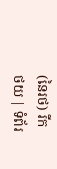(នៃរថ) រីក
ថយ | ទំព័រ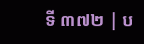ទី ៣៧២ | ប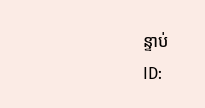ន្ទាប់
ID: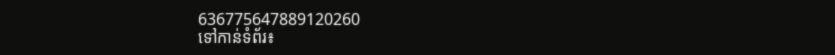636775647889120260
ទៅកាន់ទំព័រ៖